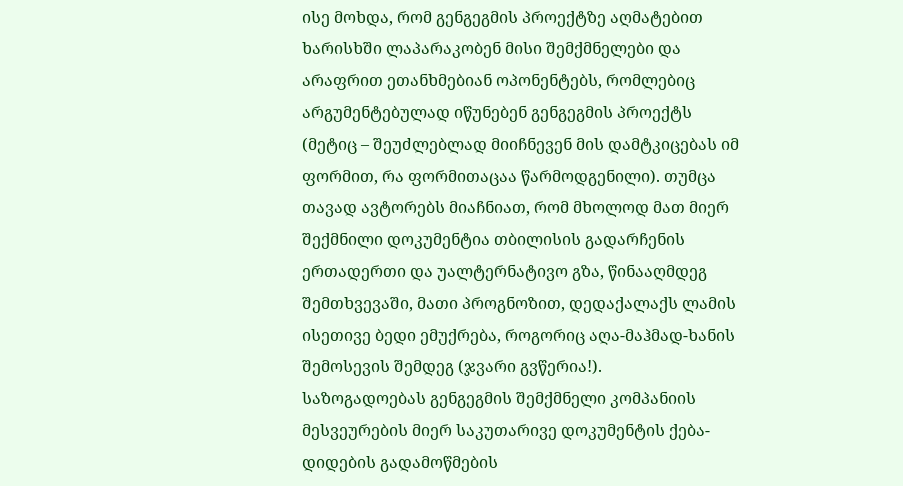ისე მოხდა, რომ გენგეგმის პროექტზე აღმატებით ხარისხში ლაპარაკობენ მისი შემქმნელები და არაფრით ეთანხმებიან ოპონენტებს, რომლებიც არგუმენტებულად იწუნებენ გენგეგმის პროექტს (მეტიც – შეუძლებლად მიიჩნევენ მის დამტკიცებას იმ ფორმით, რა ფორმითაცაა წარმოდგენილი). თუმცა თავად ავტორებს მიაჩნიათ, რომ მხოლოდ მათ მიერ შექმნილი დოკუმენტია თბილისის გადარჩენის ერთადერთი და უალტერნატივო გზა, წინააღმდეგ შემთხვევაში, მათი პროგნოზით, დედაქალაქს ლამის ისეთივე ბედი ემუქრება, როგორიც აღა-მაჰმად-ხანის შემოსევის შემდეგ (ჯვარი გვწერია!).
საზოგადოებას გენგეგმის შემქმნელი კომპანიის მესვეურების მიერ საკუთარივე დოკუმენტის ქება-დიდების გადამოწმების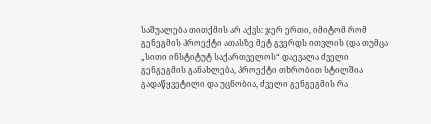საშუალება თითქმის არ აქვს: ჯერ ერთი, იმიტომ რომ გენეგმის პროექტი ათასზე მეტ გვერდს ითვლის (და თუმცა „სითი ინსტიტუტ საქართველოს“ დაევალა ძველი გენგეგმის განახლება, პროექტი თხრობით სტილშია გადაწყვეტილი და უცნობია, ძველი გენგეგმის რა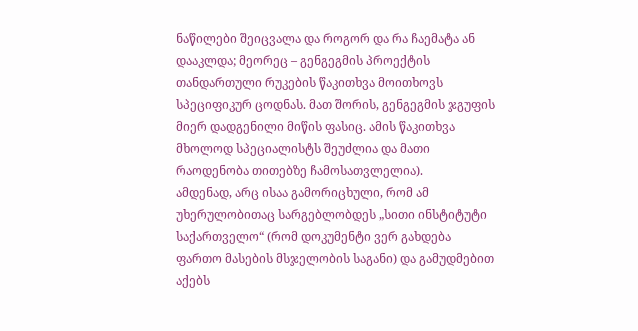ნაწილები შეიცვალა და როგორ და რა ჩაემატა ან დააკლდა; მეორეც – გენგეგმის პროექტის თანდართული რუკების წაკითხვა მოითხოვს სპეციფიკურ ცოდნას. მათ შორის, გენგეგმის ჯგუფის მიერ დადგენილი მიწის ფასიც. ამის წაკითხვა მხოლოდ სპეციალისტს შეუძლია და მათი რაოდენობა თითებზე ჩამოსათვლელია).
ამდენად, არც ისაა გამორიცხული, რომ ამ უხერულობითაც სარგებლობდეს „სითი ინსტიტუტი საქართველო“ (რომ დოკუმენტი ვერ გახდება ფართო მასების მსჯელობის საგანი) და გამუდმებით აქებს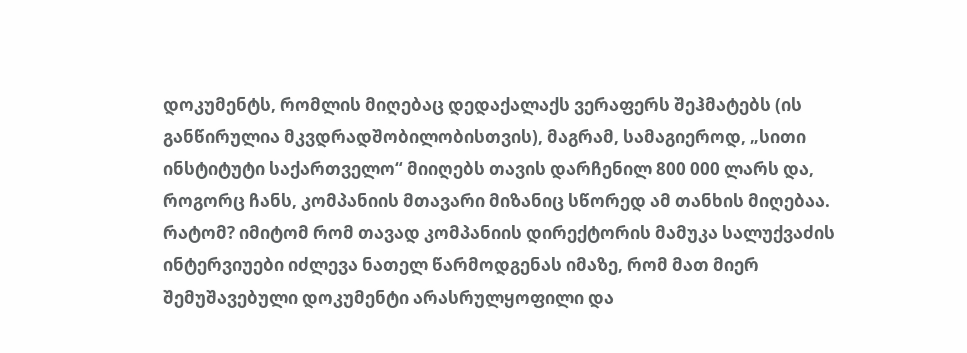დოკუმენტს, რომლის მიღებაც დედაქალაქს ვერაფერს შეჰმატებს (ის განწირულია მკვდრადშობილობისთვის), მაგრამ, სამაგიეროდ, „სითი ინსტიტუტი საქართველო“ მიიღებს თავის დარჩენილ 800 000 ლარს და, როგორც ჩანს, კომპანიის მთავარი მიზანიც სწორედ ამ თანხის მიღებაა.
რატომ? იმიტომ რომ თავად კომპანიის დირექტორის მამუკა სალუქვაძის ინტერვიუები იძლევა ნათელ წარმოდგენას იმაზე, რომ მათ მიერ შემუშავებული დოკუმენტი არასრულყოფილი და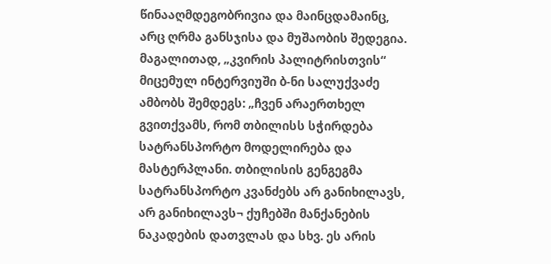წინააღმდეგობრივია და მაინცდამაინც, არც ღრმა განსჯისა და მუშაობის შედეგია.
მაგალითად, „კვირის პალიტრისთვის“ მიცემულ ინტერვიუში ბ-ნი სალუქვაძე ამბობს შემდეგს: „ჩვენ არაერთხელ გვითქვამს, რომ თბილისს სჭირდება სატრანსპორტო მოდელირება და მასტერპლანი. თბილისის გენგეგმა სატრანსპორტო კვანძებს არ განიხილავს, არ განიხილავს¬ ქუჩებში მანქანების ნაკადების დათვლას და სხვ. ეს არის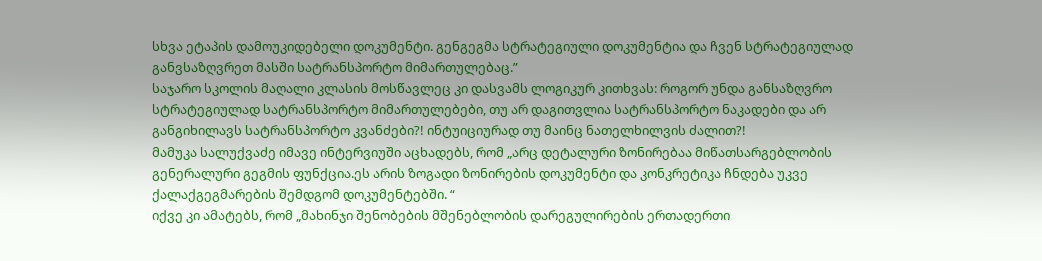სხვა ეტაპის დამოუკიდებელი დოკუმენტი. გენგეგმა სტრატეგიული დოკუმენტია და ჩვენ სტრატეგიულად განვსაზღვრეთ მასში სატრანსპორტო მიმართულებაც.”
საჯარო სკოლის მაღალი კლასის მოსწავლეც კი დასვამს ლოგიკურ კითხვას: როგორ უნდა განსაზღვრო სტრატეგიულად სატრანსპორტო მიმართულებები, თუ არ დაგითვლია სატრანსპორტო ნაკადები და არ განგიხილავს სატრანსპორტო კვანძები?! ინტუიციურად თუ მაინც ნათელხილვის ძალით?!
მამუკა სალუქვაძე იმავე ინტერვიუში აცხადებს, რომ „არც დეტალური ზონირებაა მიწათსარგებლობის გენერალური გეგმის ფუნქცია.ეს არის ზოგადი ზონირების დოკუმენტი და კონკრეტიკა ჩნდება უკვე ქალაქგეგმარების შემდგომ დოკუმენტებში. “
იქვე კი ამატებს, რომ „მახინჯი შენობების მშენებლობის დარეგულირების ერთადერთი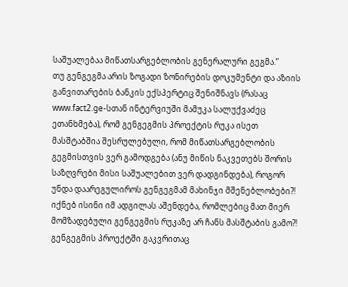საშუალებაა მიწათსარგებლობის გენერალური გეგმა.”
თუ გენგეგმა არის ზოგადი ზონირების დოკუმენტი და აზიის განვითარების ბანკის ექსპერტიც შენიშნავს (რასაც www.fact2.ge-სთან ინტერვიუში მამუკა სალუქვაძეც ეთანხმება), რომ გენგეგმის პროექტის რუკა ისეთ მასშტაბშია შესრულებული, რომ მიწათსარგებლობის გეგმისთვის ვერ გამოდგება (ანუ მიწის ნაკვეთებს შორის საზღვრები მისი საშუალებით ვერ დადგინდება), როგორ უნდა დაარეგულიროს გენგეგმამ მახინჯი მშენებლობები?! იქნებ ისინი იმ ადგილას აშენდება, რომლებიც მათ მიერ მომზადებული გენგეგმის რუკაზე არ ჩანს მასშტაბის გამო?!
გენგეგმის პროექტში გაკვრითაც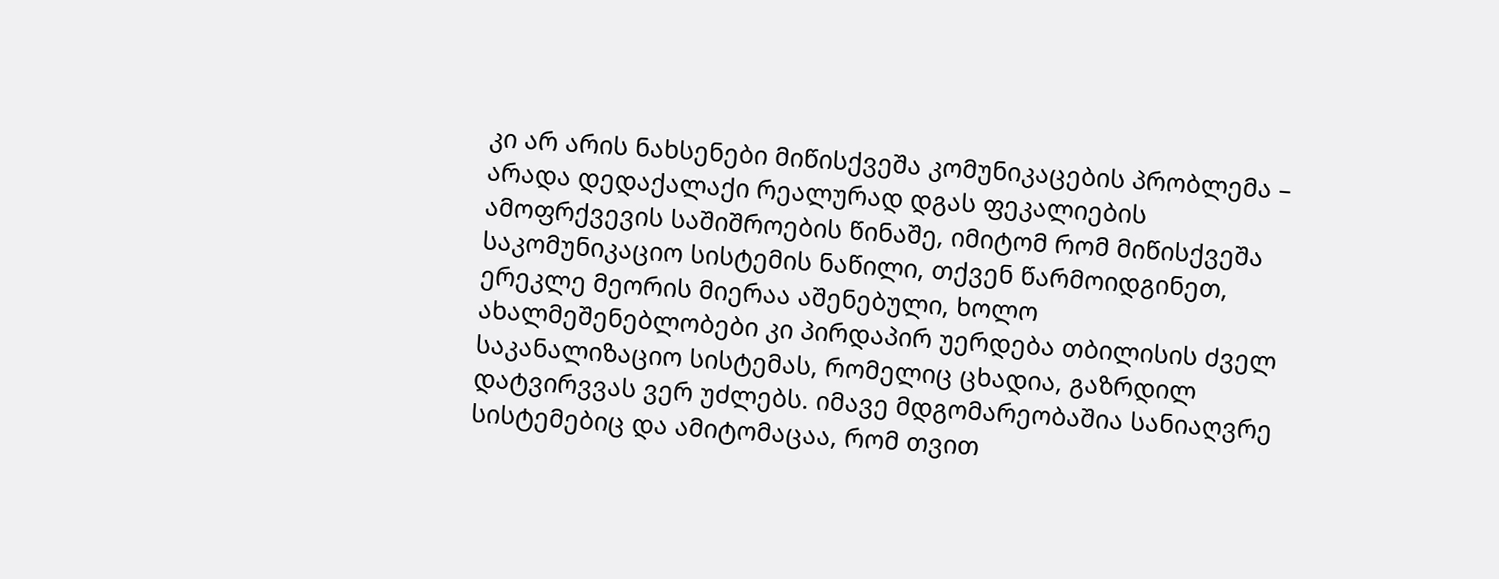კი არ არის ნახსენები მიწისქვეშა კომუნიკაცების პრობლემა – არადა დედაქალაქი რეალურად დგას ფეკალიების ამოფრქვევის საშიშროების წინაშე, იმიტომ რომ მიწისქვეშა საკომუნიკაციო სისტემის ნაწილი, თქვენ წარმოიდგინეთ, ერეკლე მეორის მიერაა აშენებული, ხოლო ახალმეშენებლობები კი პირდაპირ უერდება თბილისის ძველ საკანალიზაციო სისტემას, რომელიც ცხადია, გაზრდილ დატვირვვას ვერ უძლებს. იმავე მდგომარეობაშია სანიაღვრე სისტემებიც და ამიტომაცაა, რომ თვით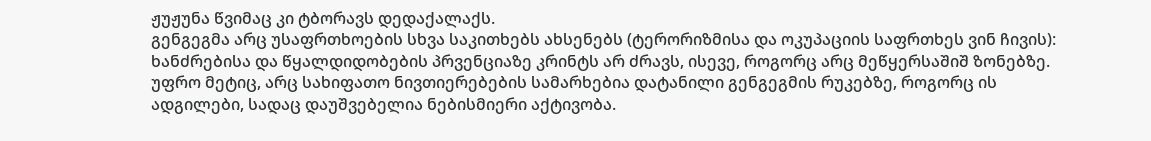ჟუჟუნა წვიმაც კი ტბორავს დედაქალაქს.
გენგეგმა არც უსაფრთხოების სხვა საკითხებს ახსენებს (ტერორიზმისა და ოკუპაციის საფრთხეს ვინ ჩივის): ხანძრებისა და წყალდიდობების პრვენციაზე კრინტს არ ძრავს, ისევე, როგორც არც მეწყერსაშიშ ზონებზე. უფრო მეტიც, არც სახიფათო ნივთიერებების სამარხებია დატანილი გენგეგმის რუკებზე, როგორც ის ადგილები, სადაც დაუშვებელია ნებისმიერი აქტივობა.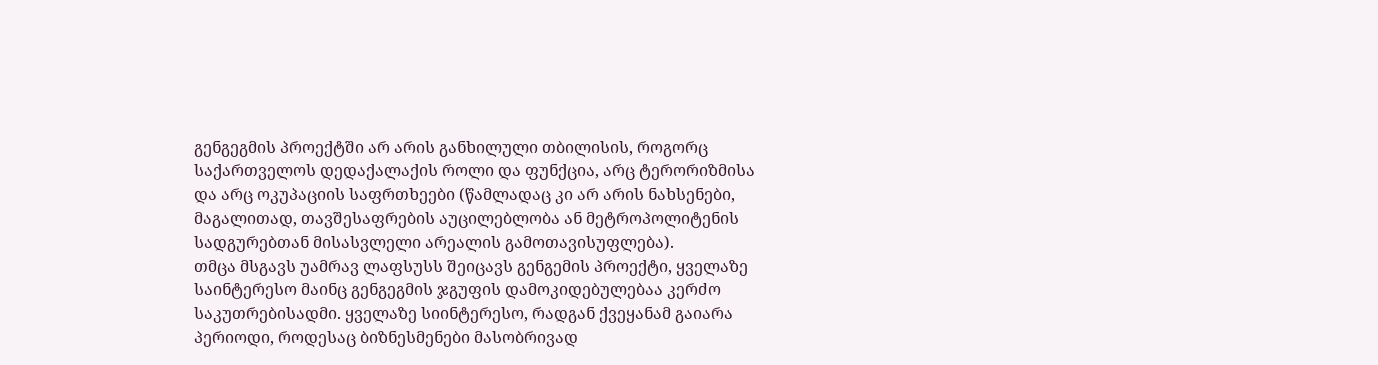გენგეგმის პროექტში არ არის განხილული თბილისის, როგორც საქართველოს დედაქალაქის როლი და ფუნქცია, არც ტერორიზმისა და არც ოკუპაციის საფრთხეები (წამლადაც კი არ არის ნახსენები, მაგალითად, თავშესაფრების აუცილებლობა ან მეტროპოლიტენის სადგურებთან მისასვლელი არეალის გამოთავისუფლება).
თმცა მსგავს უამრავ ლაფსუსს შეიცავს გენგემის პროექტი, ყველაზე საინტერესო მაინც გენგეგმის ჯგუფის დამოკიდებულებაა კერძო საკუთრებისადმი. ყველაზე სიინტერესო, რადგან ქვეყანამ გაიარა პერიოდი, როდესაც ბიზნესმენები მასობრივად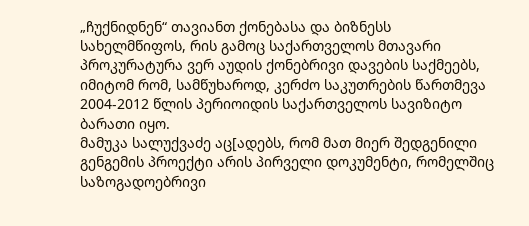„ჩუქნიდნენ“ თავიანთ ქონებასა და ბიზნესს სახელმწიფოს, რის გამოც საქართველოს მთავარი პროკურატურა ვერ აუდის ქონებრივი დავების საქმეებს, იმიტომ რომ, სამწუხაროდ, კერძო საკუთრების წართმევა 2004-2012 წლის პერიოიდის საქართველოს სავიზიტო ბარათი იყო.
მამუკა სალუქვაძე აც[ადებს, რომ მათ მიერ შედგენილი გენგემის პროექტი არის პირველი დოკუმენტი, რომელშიც საზოგადოებრივი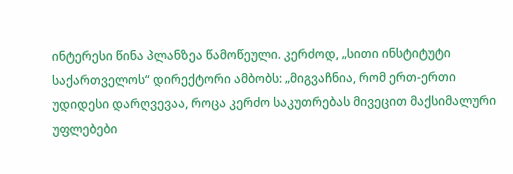ინტერესი წინა პლანზეა წამოწეული. კერძოდ, „სითი ინსტიტუტი საქართველოს“ დირექტორი ამბობს: „მიგვაჩნია, რომ ერთ-ერთი უდიდესი დარღვევაა, როცა კერძო საკუთრებას მივეცით მაქსიმალური უფლებები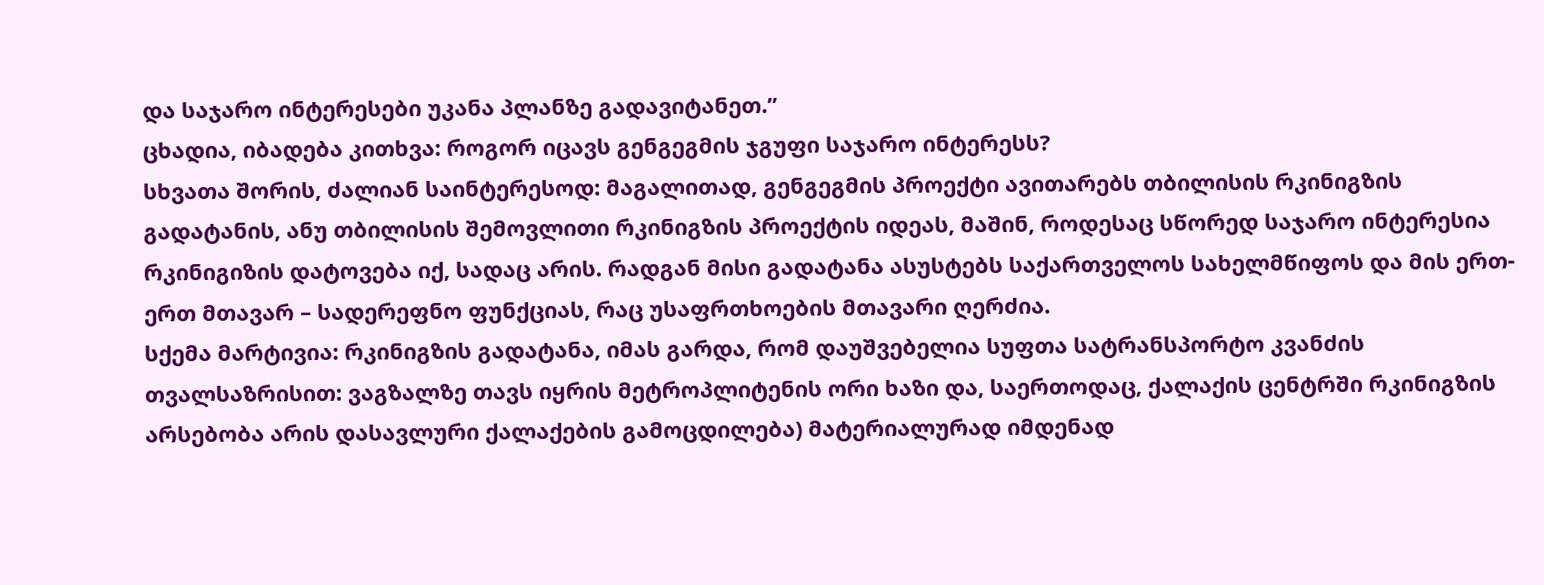და საჯარო ინტერესები უკანა პლანზე გადავიტანეთ.”
ცხადია, იბადება კითხვა: როგორ იცავს გენგეგმის ჯგუფი საჯარო ინტერესს?
სხვათა შორის, ძალიან საინტერესოდ: მაგალითად, გენგეგმის პროექტი ავითარებს თბილისის რკინიგზის გადატანის, ანუ თბილისის შემოვლითი რკინიგზის პროექტის იდეას, მაშინ, როდესაც სწორედ საჯარო ინტერესია რკინიგიზის დატოვება იქ, სადაც არის. რადგან მისი გადატანა ასუსტებს საქართველოს სახელმწიფოს და მის ერთ-ერთ მთავარ – სადერეფნო ფუნქციას, რაც უსაფრთხოების მთავარი ღერძია.
სქემა მარტივია: რკინიგზის გადატანა, იმას გარდა, რომ დაუშვებელია სუფთა სატრანსპორტო კვანძის თვალსაზრისით: ვაგზალზე თავს იყრის მეტროპლიტენის ორი ხაზი და, საერთოდაც, ქალაქის ცენტრში რკინიგზის არსებობა არის დასავლური ქალაქების გამოცდილება) მატერიალურად იმდენად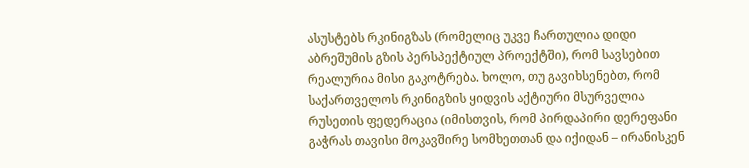ასუსტებს რკინიგზას (რომელიც უკვე ჩართულია დიდი აბრეშუმის გზის პერსპექტიულ პროექტში), რომ სავსებით რეალურია მისი გაკოტრება. ხოლო, თუ გავიხსენებთ, რომ საქართველოს რკინიგზის ყიდვის აქტიური მსურველია რუსეთის ფედერაცია (იმისთვის, რომ პირდაპირი დერეფანი გაჭრას თავისი მოკავშირე სომხეთთან და იქიდან – ირანისკენ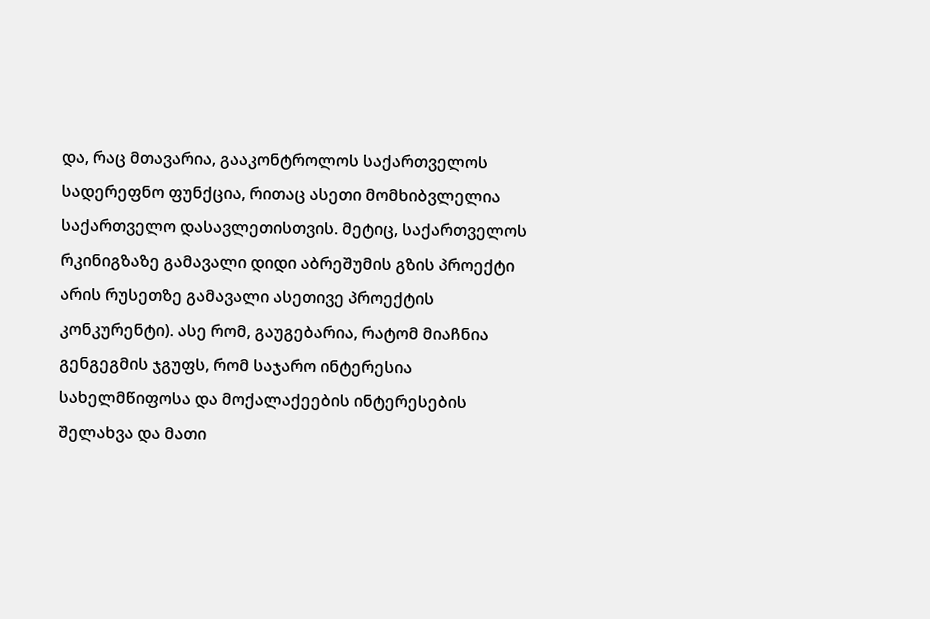და, რაც მთავარია, გააკონტროლოს საქართველოს სადერეფნო ფუნქცია, რითაც ასეთი მომხიბვლელია საქართველო დასავლეთისთვის. მეტიც, საქართველოს რკინიგზაზე გამავალი დიდი აბრეშუმის გზის პროექტი არის რუსეთზე გამავალი ასეთივე პროექტის კონკურენტი). ასე რომ, გაუგებარია, რატომ მიაჩნია გენგეგმის ჯგუფს, რომ საჯარო ინტერესია სახელმწიფოსა და მოქალაქეების ინტერესების შელახვა და მათი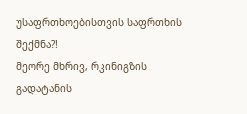უსაფრთხოებისთვის საფრთხის შექმნა?!
მეორე მხრივ, რკინიგზის გადატანის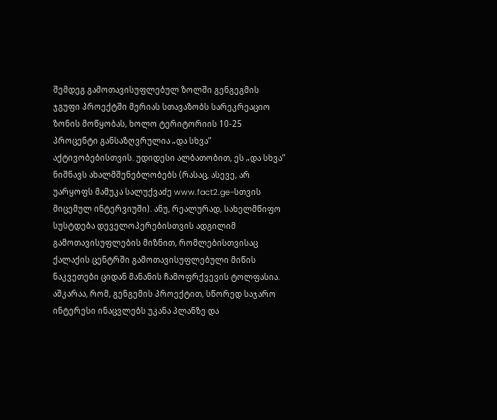შემდეგ გამოთავისუფლებულ ზოლში გენგეგმის ჯგუფი პროექტში მერიას სთავაზობს სარეკრეაციო ზონის მოწყობას, ხოლო ტერიტორიის 10-25 პროცენტი განსაზღვრულია „და სხვა“ აქტივობებისთვის. უდიდესი ალბათობით, ეს „და სხვა“ ნიშნავს ახალმშენებლობებს (რასაც, ასევე, არ უარყოფს მამუკა სალუქვაძე www.fact2.ge-სთვის მიცემულ ინტერვიუში). ანუ, რეალურად, სახელმწიფო სუსტდება დეველოპერებისთვის ადგილიმ გამოთავისუფლების მიზნით, რომლებისთვისაც ქალაქის ცენტრში გამოთავისუფლებული მიწის ნაკვეთები ციდან მანანის ჩამოფრქვევის ტოლფასია.
აშკარაა, რომ, გენგემის პროექტით, სწორედ საჯარო ინტერესი ინაცვლებს უკანა პლანზე და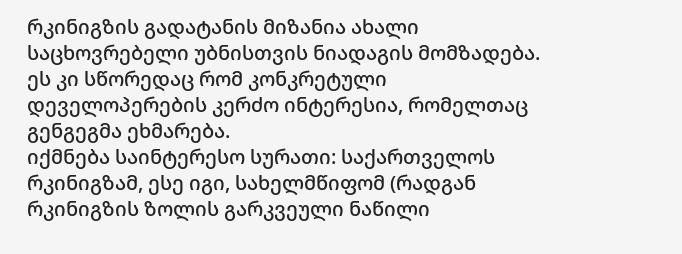რკინიგზის გადატანის მიზანია ახალი საცხოვრებელი უბნისთვის ნიადაგის მომზადება. ეს კი სწორედაც რომ კონკრეტული დეველოპერების კერძო ინტერესია, რომელთაც გენგეგმა ეხმარება.
იქმნება საინტერესო სურათი: საქართველოს რკინიგზამ, ესე იგი, სახელმწიფომ (რადგან რკინიგზის ზოლის გარკვეული ნაწილი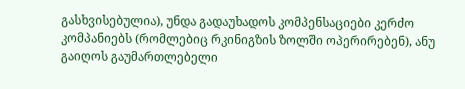გასხვისებულია), უნდა გადაუხადოს კომპენსაციები კერძო კომპანიებს (რომლებიც რკინიგზის ზოლში ოპერირებენ), ანუ გაიღოს გაუმართლებელი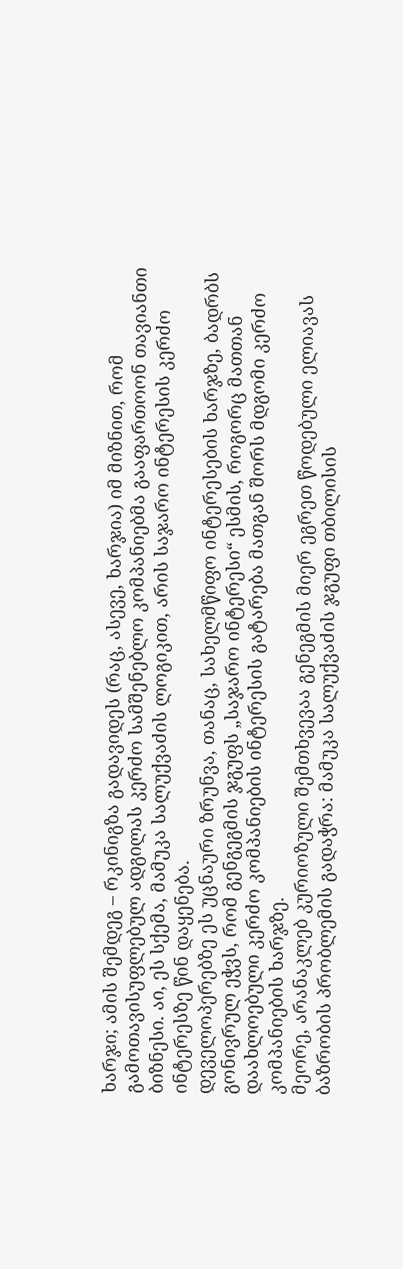ხარჯი; ამის შემდეგ – რკინიგზა გადავიდეს (რაც, ასევე, ხარჯია) იმ მიზნით, რომ გამოთავისუფლებულ ადგილას კერძო სამშენებლო კომპანიებმა გააფართოონ თავიანთი ბიზნესი. აი, ეს სქემა, მამუკა სალუქვაძის ლოგიკით, არის საჯარო ინტერესის კერძო ინტერესზე წინ დაყენება.
დეველოპერებზე ეს უცნაური ზრუნვა, თანაც, სახელმწიფო ინტერესების ხარჯზე, ბადრბს გონივრულ ეჭვს, რომ გენგეგმის ჯგუფს „საჯარო ინტერესი“ ესმის, როგორც მათთან დაახლოებული კერძო კომპანიების ინტერესის გატარება მათგან შორს მდგომი კერძო კომპანიების ხარჯზე.
მეორე, არანაკლებ კურიოზული შემთხვევაა გენეგმის მიერ ეგრეთ წოდებული ელიავას ბაზრობის პრობლემის გადაჭრა: მამუკა სალუქვაძის ჯგუფი თბილისის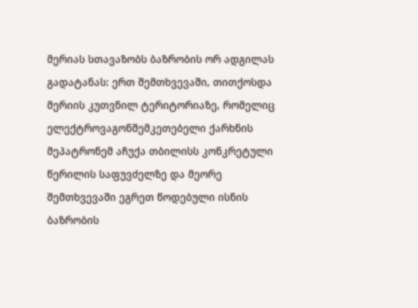მერიას სთავაზობს ბაზრობის ორ ადგილას გადატანას: ერთ შემთხვევაში, თითქოსდა მერიის კუთვნილ ტერიტორიაზე, რომელიც ელექტროვაგონშემკეთებელი ქარხნის მეპატრონემ აჩუქა თბილისს კონკრეტული წერილის საფუვძელზე და მეორე შემთხვევაში ეგრეთ წოდებული ისნის ბაზრობის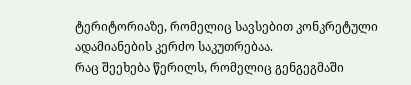ტერიტორიაზე, რომელიც სავსებით კონკრეტული ადამიანების კერძო საკუთრებაა.
რაც შეეხება წერილს, რომელიც გენგეგმაში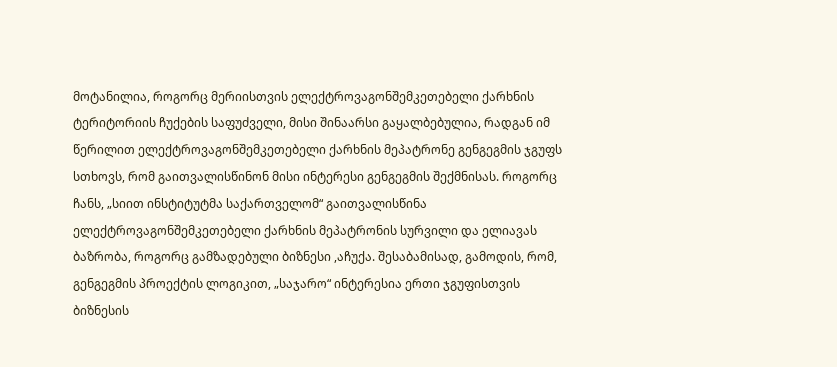მოტანილია, როგორც მერიისთვის ელექტროვაგონშემკეთებელი ქარხნის ტერიტორიის ჩუქების საფუძველი, მისი შინაარსი გაყალბებულია, რადგან იმ წერილით ელექტროვაგონშემკეთებელი ქარხნის მეპატრონე გენგეგმის ჯგუფს სთხოვს, რომ გაითვალისწინონ მისი ინტერესი გენგეგმის შექმნისას. როგორც ჩანს, „სიით ინსტიტუტმა საქართველომ“ გაითვალისწინა ელექტროვაგონშემკეთებელი ქარხნის მეპატრონის სურვილი და ელიავას ბაზრობა, როგორც გამზადებული ბიზნესი ,აჩუქა. შესაბამისად, გამოდის, რომ, გენგეგმის პროექტის ლოგიკით, „საჯარო“ ინტერესია ერთი ჯგუფისთვის ბიზნესის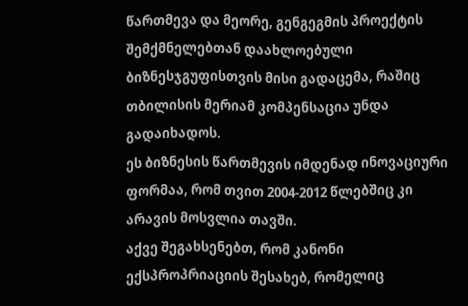წართმევა და მეორე, გენგეგმის პროექტის შემქმნელებთან დაახლოებული ბიზნესჯგუფისთვის მისი გადაცემა, რაშიც თბილისის მერიამ კომპენსაცია უნდა გადაიხადოს.
ეს ბიზნესის წართმევის იმდენად ინოვაციური ფორმაა, რომ თვით 2004-2012 წლებშიც კი არავის მოსვლია თავში.
აქვე შეგახსენებთ, რომ კანონი ექსპროპრიაციის შესახებ, რომელიც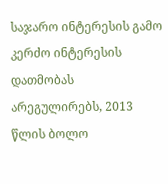საჯარო ინტერესის გამო კერძო ინტერესის დათმობას არეგულირებს, 2013 წლის ბოლო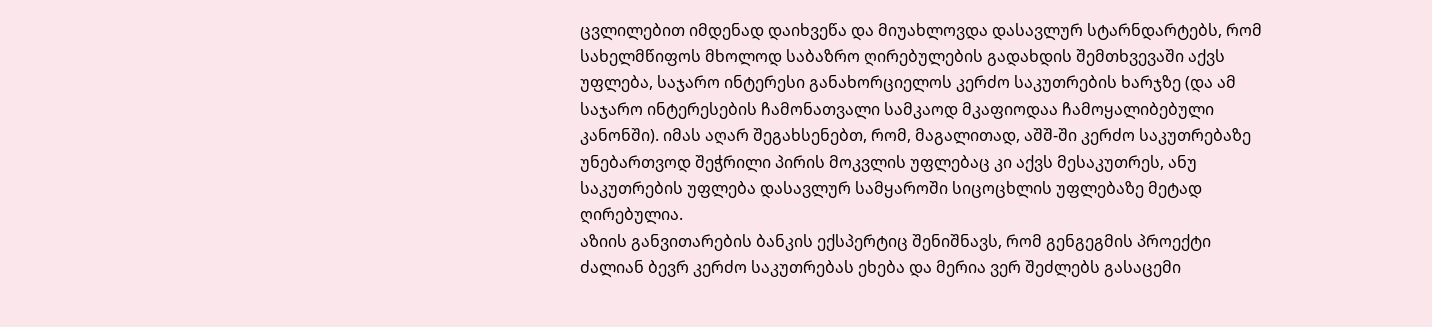ცვლილებით იმდენად დაიხვეწა და მიუახლოვდა დასავლურ სტარნდარტებს, რომ სახელმწიფოს მხოლოდ საბაზრო ღირებულების გადახდის შემთხვევაში აქვს უფლება, საჯარო ინტერესი განახორციელოს კერძო საკუთრების ხარჯზე (და ამ საჯარო ინტერესების ჩამონათვალი სამკაოდ მკაფიოდაა ჩამოყალიბებული კანონში). იმას აღარ შეგახსენებთ, რომ, მაგალითად, აშშ-ში კერძო საკუთრებაზე უნებართვოდ შეჭრილი პირის მოკვლის უფლებაც კი აქვს მესაკუთრეს, ანუ საკუთრების უფლება დასავლურ სამყაროში სიცოცხლის უფლებაზე მეტად ღირებულია.
აზიის განვითარების ბანკის ექსპერტიც შენიშნავს, რომ გენგეგმის პროექტი ძალიან ბევრ კერძო საკუთრებას ეხება და მერია ვერ შეძლებს გასაცემი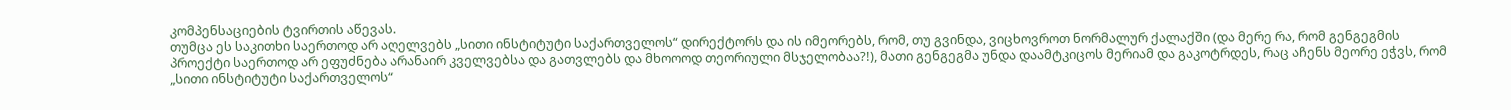კომპენსაციების ტვირთის აწევას.
თუმცა ეს საკითხი საერთოდ არ აღელვებს „სითი ინსტიტუტი საქართველოს“ დირექტორს და ის იმეორებს, რომ, თუ გვინდა, ვიცხოვროთ ნორმალურ ქალაქში (და მერე რა, რომ გენგეგმის პროექტი საერთოდ არ ეფუძნება არანაირ კველვებსა და გათვლებს და მხოოოდ თეორიული მსჯელობაა?!), მათი გენგეგმა უნდა დაამტკიცოს მერიამ და გაკოტრდეს, რაც აჩენს მეორე ეჭვს, რომ „სითი ინსტიტუტი საქართველოს“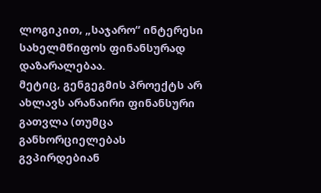ლოგიკით, „საჯარო“ ინტერესი სახელმწიფოს ფინანსურად დაზარალებაა.
მეტიც, გენგეგმის პროექტს არ ახლავს არანაირი ფინანსური გათვლა (თუმცა განხორციელებას გვპირდებიან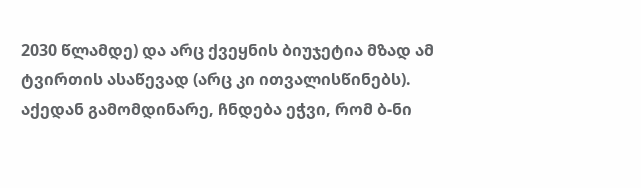2030 წლამდე) და არც ქვეყნის ბიუჯეტია მზად ამ ტვირთის ასაწევად (არც კი ითვალისწინებს).
აქედან გამომდინარე, ჩნდება ეჭვი, რომ ბ-ნი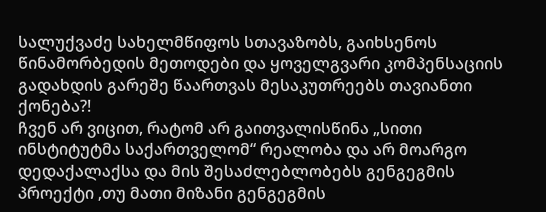სალუქვაძე სახელმწიფოს სთავაზობს, გაიხსენოს წინამორბედის მეთოდები და ყოველგვარი კომპენსაციის გადახდის გარეშე წაართვას მესაკუთრეებს თავიანთი ქონება?!
ჩვენ არ ვიცით, რატომ არ გაითვალისწინა „სითი ინსტიტუტმა საქართველომ“ რეალობა და არ მოარგო დედაქალაქსა და მის შესაძლებლობებს გენგეგმის პროექტი ,თუ მათი მიზანი გენგეგმის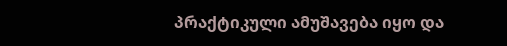პრაქტიკული ამუშავება იყო და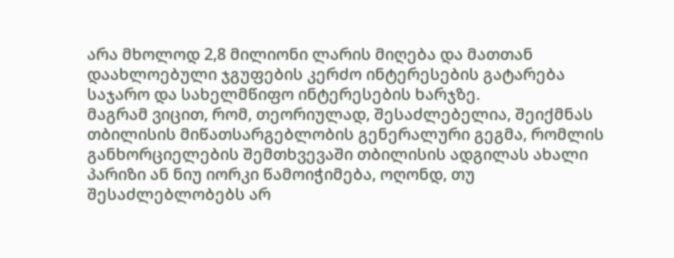არა მხოლოდ 2,8 მილიონი ლარის მიღება და მათთან დაახლოებული ჯგუფების კერძო ინტერესების გატარება საჯარო და სახელმწიფო ინტერესების ხარჯზე.
მაგრამ ვიცით, რომ, თეორიულად, შესაძლებელია, შეიქმნას თბილისის მიწათსარგებლობის გენერალური გეგმა, რომლის განხორციელების შემთხვევაში თბილისის ადგილას ახალი პარიზი ან ნიუ იორკი წამოიჭიმება, ოღონდ, თუ შესაძლებლობებს არ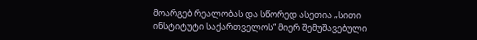მოარგებ რეალობას და სწორედ ასეთია „სითი ინსტიტუტი საქართველოს“ მიერ შემუშავებული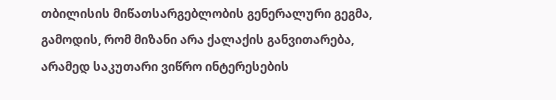თბილისის მიწათსარგებლობის გენერალური გეგმა, გამოდის, რომ მიზანი არა ქალაქის განვითარება, არამედ საკუთარი ვიწრო ინტერესების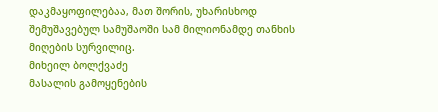დაკმაყოფილებაა, მათ შორის, უხარისხოდ შემუშავებულ სამუშაოში სამ მილიონამდე თანხის მიღების სურვილიც.
მიხეილ ბოლქვაძე
მასალის გამოყენების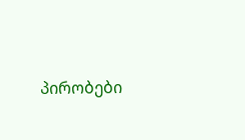პირობები